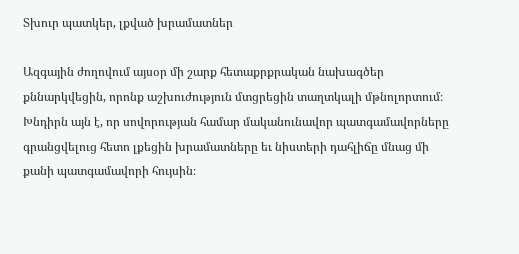Տխուր պատկեր, լքված խրամատներ

Ազգային ժողովում այսօր մի շարք հետաքրքրական նախագծեր քննարկվեցին, որոնք աշխուժություն մտցրեցին տաղտկալի մթնոլորտում։ Խնդիրն այն է, որ սովորության համար մականունավոր պատգամավորները գրանցվելուց հետո լքեցին խրամատները եւ նիստերի դահլիճը մնաց մի քանի պատգամավորի հույսին։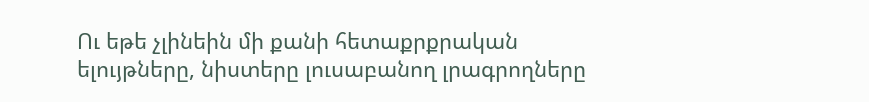Ու եթե չլինեին մի քանի հետաքրքրական ելույթները, նիստերը լուսաբանող լրագրողները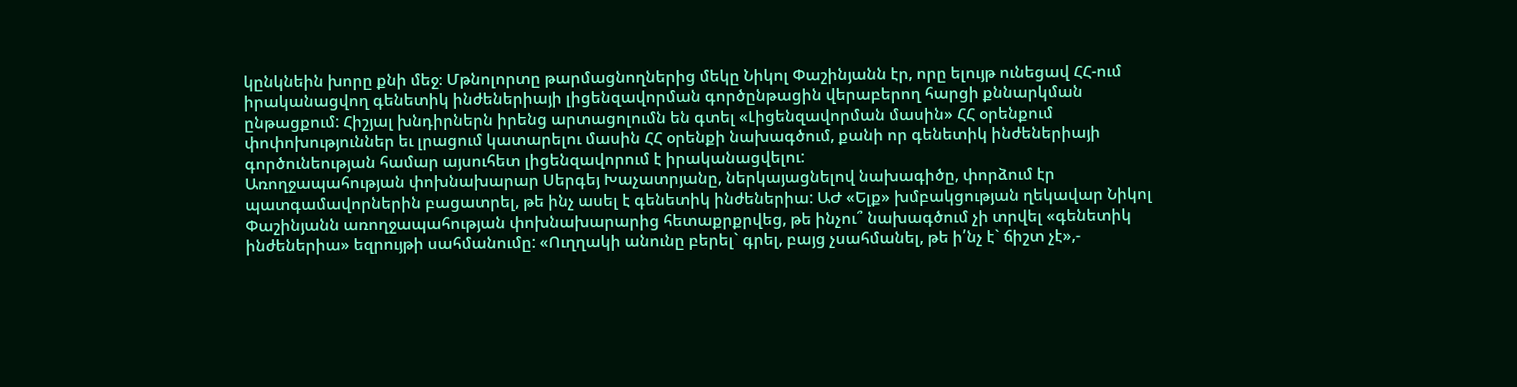կընկնեին խորը քնի մեջ։ Մթնոլորտը թարմացնողներից մեկը Նիկոլ Փաշինյանն էր, որը ելույթ ունեցավ ՀՀ-ում իրականացվող գենետիկ ինժեներիայի լիցենզավորման գործընթացին վերաբերող հարցի քննարկման ընթացքում: Հիշյալ խնդիրներն իրենց արտացոլումն են գտել «Լիցենզավորման մասին» ՀՀ օրենքում փոփոխություններ եւ լրացում կատարելու մասին ՀՀ օրենքի նախագծում, քանի որ գենետիկ ինժեներիայի գործունեության համար այսուհետ լիցենզավորում է իրականացվելու:
Առողջապահության փոխնախարար Սերգեյ Խաչատրյանը, ներկայացնելով նախագիծը, փորձում էր պատգամավորներին բացատրել, թե ինչ ասել է գենետիկ ինժեներիա: ԱԺ «Ելք» խմբակցության ղեկավար Նիկոլ Փաշինյանն առողջապահության փոխնախարարից հետաքրքրվեց, թե ինչու՞ նախագծում չի տրվել «գենետիկ ինժեներիա» եզրույթի սահմանումը: «Ուղղակի անունը բերել` գրել, բայց չսահմանել, թե ի՛նչ է` ճիշտ չէ»,-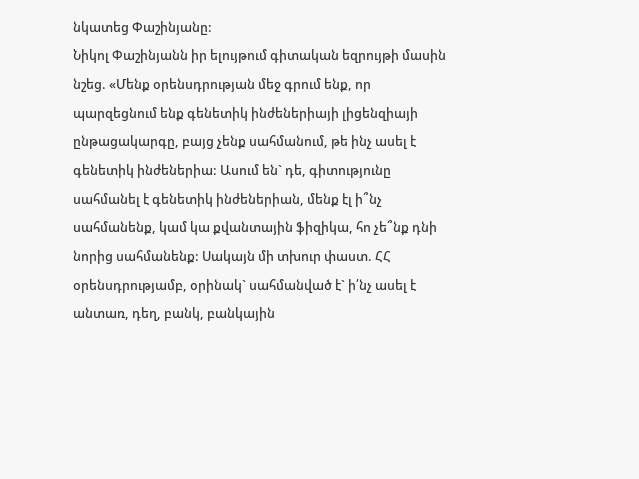նկատեց Փաշինյանը:
Նիկոլ Փաշինյանն իր ելույթում գիտական եզրույթի մասին նշեց. «Մենք օրենսդրության մեջ գրում ենք, որ պարզեցնում ենք գենետիկ ինժեներիայի լիցենզիայի ընթացակարգը, բայց չենք սահմանում, թե ինչ ասել է գենետիկ ինժեներիա: Ասում են` դե, գիտությունը սահմանել է գենետիկ ինժեներիան, մենք էլ ի՞նչ սահմանենք, կամ կա քվանտային ֆիզիկա, հո չե՞նք դնի նորից սահմանենք: Սակայն մի տխուր փաստ. ՀՀ օրենսդրությամբ, օրինակ` սահմանված է` ի՛նչ ասել է անտառ, դեղ, բանկ, բանկային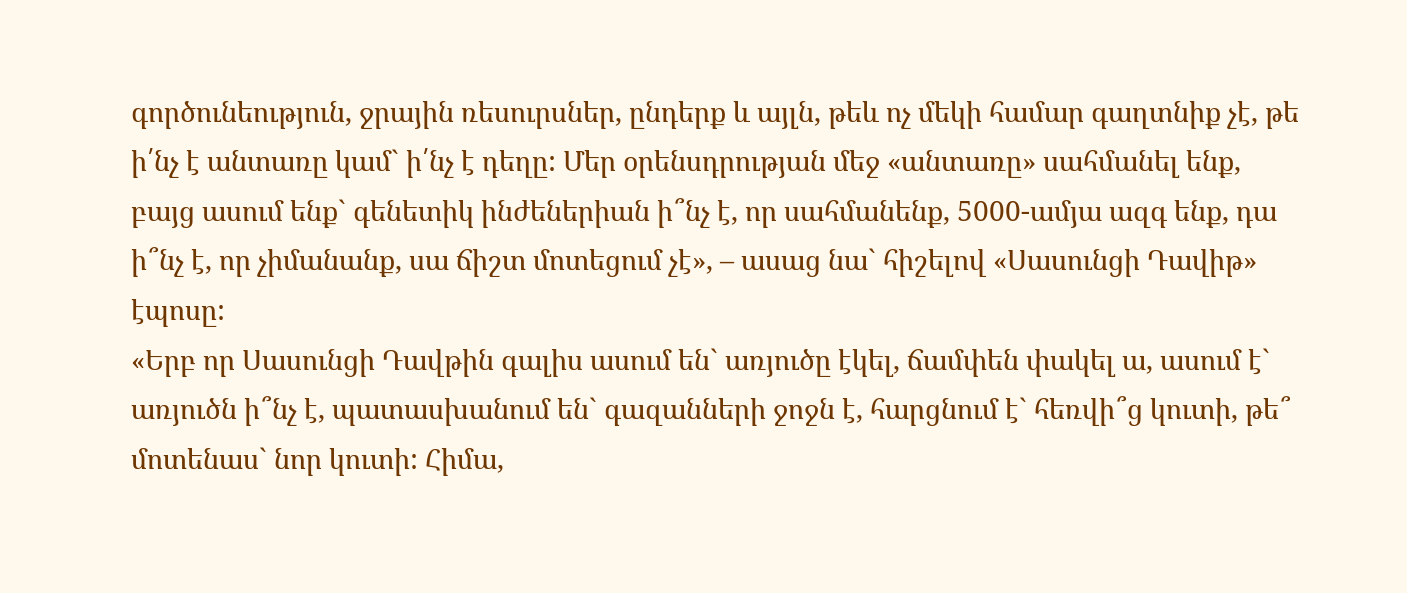գործունեություն, ջրային ռեսուրսներ, ընդերք և այլն, թեև ոչ մեկի համար գաղտնիք չէ, թե ի՛նչ է անտառը կամ` ի՛նչ է դեղը: Մեր օրենսդրության մեջ «անտառը» սահմանել ենք, բայց ասում ենք` գենետիկ ինժեներիան ի՞նչ է, որ սահմանենք, 5000-ամյա ազգ ենք, դա ի՞նչ է, որ չիմանանք, սա ճիշտ մոտեցում չէ», – ասաց նա` հիշելով «Սասունցի Դավիթ» էպոսը:
«Երբ որ Սասունցի Դավթին գալիս ասում են` առյուծը էկել, ճամփեն փակել ա, ասում է` առյուծն ի՞նչ է, պատասխանում են` գազանների ջոջն է, հարցնում է` հեռվի՞ց կուտի, թե՞ մոտենաս` նոր կուտի: Հիմա,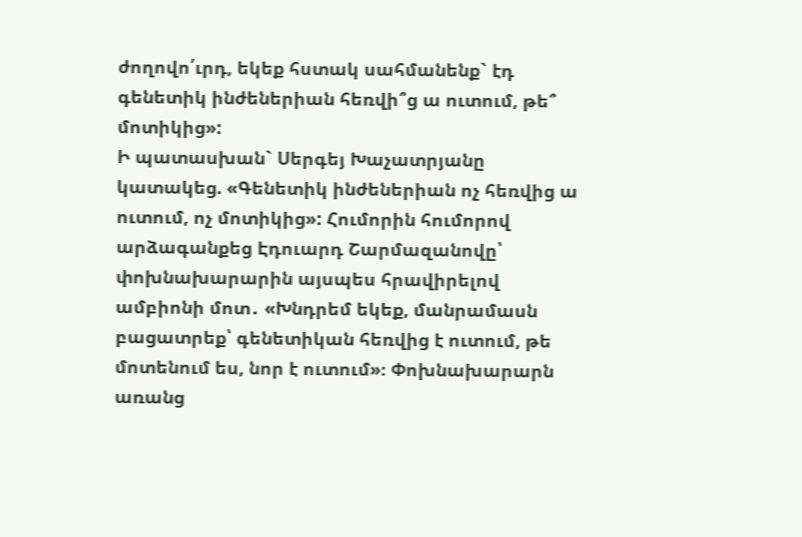ժողովո՛ւրդ, եկեք հստակ սահմանենք` էդ գենետիկ ինժեներիան հեռվի՞ց ա ուտում, թե՞ մոտիկից»:
Ի պատասխան` Սերգեյ Խաչատրյանը կատակեց. «Գենետիկ ինժեներիան ոչ հեռվից ա ուտում, ոչ մոտիկից»: Հումորին հումորով արձագանքեց Էդուարդ Շարմազանովը՝ փոխնախարարին այսպես հրավիրելով ամբիոնի մոտ․ «Խնդրեմ եկեք, մանրամասն բացատրեք՝ գենետիկան հեռվից է ուտում, թե մոտենում ես, նոր է ուտում»։ Փոխնախարարն առանց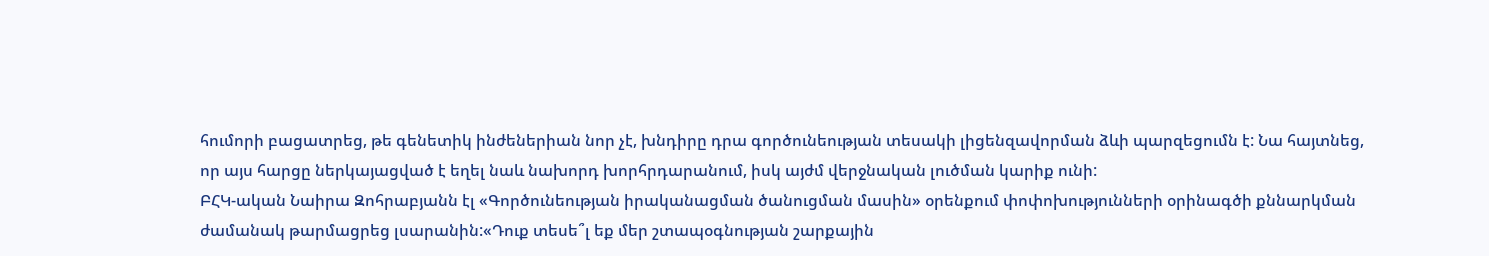հումորի բացատրեց, թե գենետիկ ինժեներիան նոր չէ, խնդիրը դրա գործունեության տեսակի լիցենզավորման ձևի պարզեցումն է: Նա հայտնեց, որ այս հարցը ներկայացված է եղել նաև նախորդ խորհրդարանում, իսկ այժմ վերջնական լուծման կարիք ունի:
ԲՀԿ-ական Նաիրա Զոհրաբյանն էլ «Գործունեության իրականացման ծանուցման մասին» օրենքում փոփոխությունների օրինագծի քննարկման ժամանակ թարմացրեց լսարանին:«Դուք տեսե՞լ եք մեր շտապօգնության շարքային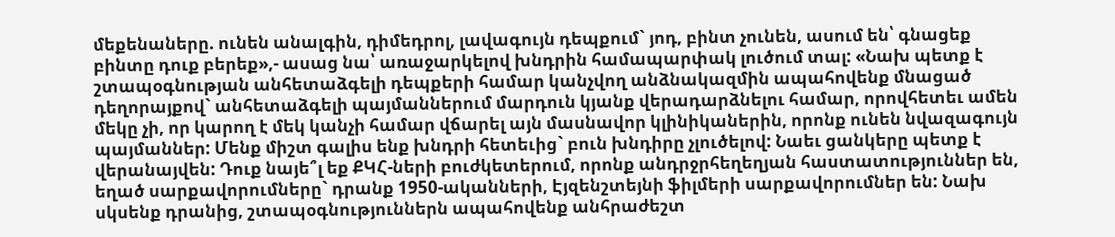մեքենաները. ունեն անալգին, դիմեդրոլ, լավագույն դեպքում` յոդ, բինտ չունեն, ասում են՝ գնացեք բինտը դուք բերեք»,- ասաց նա՝ առաջարկելով խնդրին համապարփակ լուծում տալ: «Նախ պետք է շտապօգնության անհետաձգելի դեպքերի համար կանչվող անձնակազմին ապահովենք մնացած դեղորայքով` անհետաձգելի պայմաններում մարդուն կյանք վերադարձնելու համար, որովհետեւ ամեն մեկը չի, որ կարող է մեկ կանչի համար վճարել այն մասնավոր կլինիկաներին, որոնք ունեն նվազագույն պայմաններ: Մենք միշտ գալիս ենք խնդրի հետեւից` բուն խնդիրը չլուծելով: Նաեւ ցանկերը պետք է վերանայվեն: Դուք նայե՞լ եք ՔԿՀ-ների բուժկետերում, որոնք անդրջրհեղեղյան հաստատություններ են, եղած սարքավորումները` դրանք 1950-ականների, Էյզենշտեյնի ֆիլմերի սարքավորումներ են: Նախ սկսենք դրանից, շտապօգնություններն ապահովենք անհրաժեշտ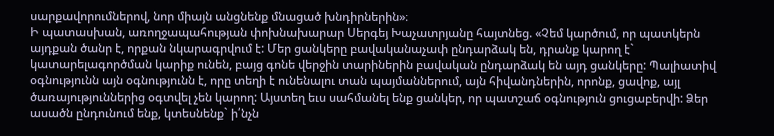սարքավորումներով, նոր միայն անցնենք մնացած խնդիրներին»։
Ի պատասխան, առողջապահության փոխնախարար Սերգեյ Խաչատրյանը հայտնեց. «Չեմ կարծում, որ պատկերն այդքան ծանր է, որքան նկարագրվում է: Մեր ցանկերը բավականաչափ ընդարձակ են, դրանք կարող է` կատարելագործման կարիք ունեն, բայց գոնե վերջին տարիներին բավական ընդարձակ են այդ ցանկերը: Պալիատիվ օգնությունն այն օգնությունն է, որը տեղի է ունենալու տան պայմաններում, այն հիվանդներին, որոնք, ցավոք, այլ ծառայություններից օգտվել չեն կարող: Այստեղ եւս սահմանել ենք ցանկեր, որ պատշաճ օգնություն ցուցաբերվի: Ձեր ասածն ընդունում ենք, կտեսնենք` ի՛նչն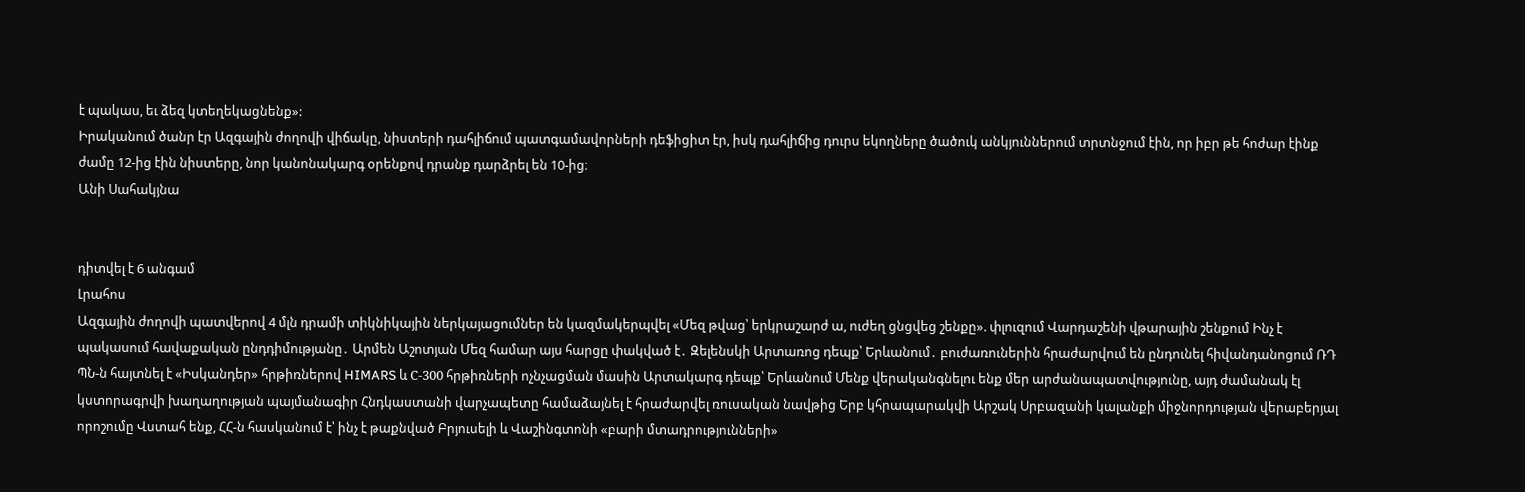է պակաս, եւ ձեզ կտեղեկացնենք»:
Իրականում ծանր էր Ազգային ժողովի վիճակը, նիստերի դահլիճում պատգամավորների դեֆիցիտ էր, իսկ դահլիճից դուրս եկողները ծածուկ անկյուններում տրտնջում էին, որ իբր թե հոժար էինք ժամը 12-ից էին նիստերը, նոր կանոնակարգ օրենքով դրանք դարձրել են 10-ից։
Անի Սահակյնա


դիտվել է 6 անգամ
Լրահոս
Ազգային ժողովի պատվերով 4 մլն դրամի տիկնիկային ներկայացումներ են կազմակերպվել «Մեզ թվաց՝ երկրաշարժ ա, ուժեղ ցնցվեց շենքը». փլուզում Վարդաշենի վթարային շենքում Ինչ է պակասում հավաքական ընդդիմությանը․ Արմեն Աշոտյան Մեզ համար այս հարցը փակված է․ Զելենսկի Արտառոց դեպք՝ Երևանում․ բուժառուներին հրաժարվում են ընդունել հիվանդանոցում ՌԴ ՊՆ-ն հայտնել է «Իսկանդեր» հրթիռներով HIMARS և С-300 հրթիռների ոչնչացման մասին Արտակարգ դեպք՝ Երևանում Մենք վերականգնելու ենք մեր արժանապատվությունը, այդ ժամանակ էլ կստորագրվի խաղաղության պայմանագիր Հնդկաստանի վարչապետը համաձայնել է հրաժարվել ռուսական նավթից Երբ կհրապարակվի Արշակ Սրբազանի կալանքի միջնորդության վերաբերյալ որոշումը Վստահ ենք, ՀՀ-ն հասկանում է՝ ինչ է թաքնված Բրյուսելի և Վաշինգտոնի «բարի մտադրությունների»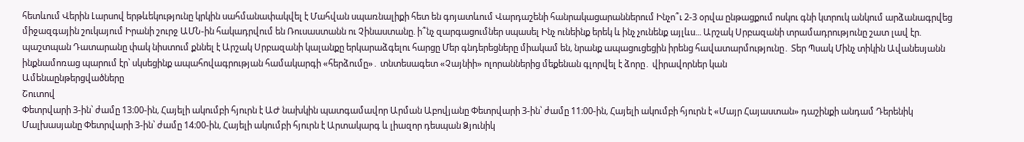հետևում Վերին Լարսով երթևեկությունը կրկին սահմանափակվել է Մահվան սպառնալիքի հետ են գոյատևում Վարդաշենի հանրակացարաններում Ինչո՞ւ 2-3 օրվա ընթացքում ոսկու գնի կտրուկ անկում արձանագրվեց միջազգային շուկայում Իրանի շուրջ ԱՄՆ-ին հակադրվում են Ռուսաստանն ու Չինաստանը. ի՞նչ զարգացումներ սպասել Ինչ ունեինք երեկ և ինչ չունենք այլևս... Արշակ Սրբազանի տրամադրությունը շատ լավ էր. պաշտպան Դատարանը փակ նիստում քննել է Արշակ Սրբազանի կալանքը երկարաձգելու հարցը Մեր գնդերեցները միակամ են, նրանք ապացուցեցին իրենց հավատարմությունը․ Տեր Պսակ Մինչ տիկին Ավանեսյանն ինքնամոռաց պարում էր՝ սկսեցինք ապահովագրության համակարգի «հերձումը»․ տնտեսագետ «Չայնիի» ոլորաններից մեքենան գլորվել է ձորը․ վիրավորներ կան
Ամենաընթերցվածները
Շուտով
Փետրվարի 3-ին՝ ժամը 13։00-ին, Հայելի ակումբի հյուրն է ԱԺ նախկին պատգամավոր Արման Աբովյանը Փետրվարի 3-ին՝ ժամը 11։00-ին, Հայելի ակումբի հյուրն է «Մայր Հայաստան» դաշինքի անդամ Դերենիկ Մալխասյանը Փետրվարի 3-ին՝ ժամը 14։00-ին, Հայելի ակումբի հյուրն է Արտակարգ և լիազոր դեսպան Ձյունիկ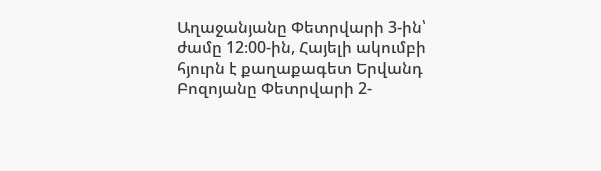Աղաջանյանը Փետրվարի 3-ին՝ ժամը 12։00-ին, Հայելի ակումբի հյուրն է քաղաքագետ Երվանդ Բոզոյանը Փետրվարի 2-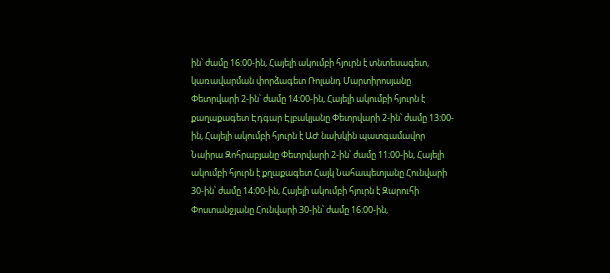ին՝ ժամը 16։00-ին, Հայելի ակումբի հյուրն է տնտեսագետ, կառավարման փորձագետ Ռոլանդ Մարտիրոսյանը Փետրվարի 2-ին՝ ժամը 14։00-ին, Հայելի ակումբի հյուրն է քաղաքագետ Էդգար Էլբակյանը Փետրվարի 2-ին՝ ժամը 13։00-ին, Հայելի ակումբի հյուրն է ԱԺ նախկին պատգամավոր Նաիրա Զոհրաբյանը Փետրվարի 2-ին՝ ժամը 11։00-ին, Հայելի ակումբի հյուրն է քղաքագետ Հայկ Նահապետյանը Հունվարի 30-ին՝ ժամը 14։00-ին, Հայելի ակումբի հյուրն է Զարուհի Փոստանջյանը Հունվարի 30-ին՝ ժամը 16։00-ին,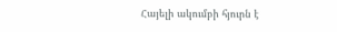Հայելի ակումբի հյուրն է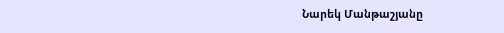Նարեկ Մանթաշյանը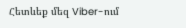Հետևեք մեզ Viber-ում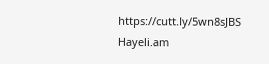https://cutt.ly/5wn8sJBS
Hayeli.am